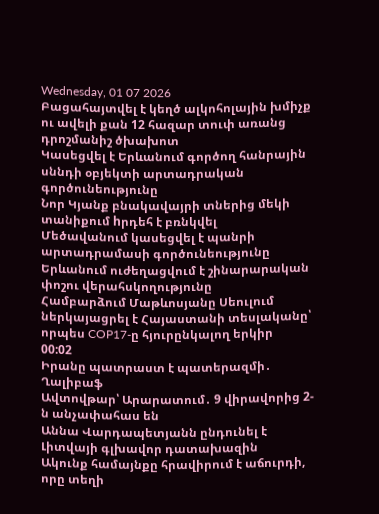Wednesday, 01 07 2026
Բացահայտվել է կեղծ ալկոհոլային խմիչք ու ավելի քան 12 հազար տուփ առանց դրոշմանիշ ծխախոտ
Կասեցվել է Երևանում գործող հանրային սննդի օբյեկտի արտադրական գործունեությունը
Նոր Կյանք բնակավայրի տներից մեկի տանիքում hրդեհ է բռնկվել
Մեծավանում կասեցվել է պանրի արտադրամասի գործունեությունը
Երևանում ուժեղացվում է շինարարական փոշու վերահսկողությունը
Համբարձում Մաթևոսյանը Սեուլում ներկայացրել է Հայաստանի տեսլականը՝ որպես COP17-ը հյուրընկալող երկիր
00:02
Իրանը պատրաստ է պատերազմի․ Ղալիբաֆ
Ավտովթար՝ Արարատում․ 9 վիրավորից 2-ն անչափահաս են
Աննա Վարդապետյանն ընդունել է Լիտվայի գլխավոր դատախազին
Ակունք համայնքը հրավիրում է աճուրդի, որը տեղի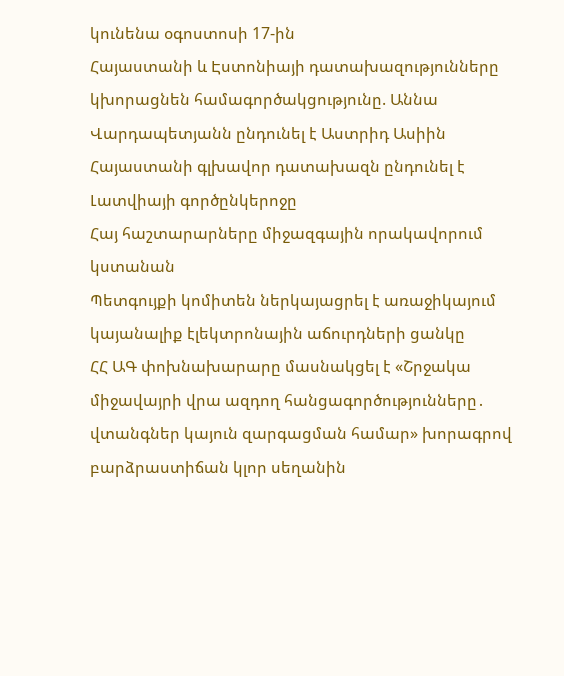կունենա օգոստոսի 17-ին
Հայաստանի և Էստոնիայի դատախազությունները կխորացնեն համագործակցությունը. Աննա Վարդապետյանն ընդունել է Աստրիդ Ասիին
Հայաստանի գլխավոր դատախազն ընդունել է Լատվիայի գործընկերոջը
Հայ հաշտարարները միջազգային որակավորում կստանան
Պետգույքի կոմիտեն ներկայացրել է առաջիկայում կայանալիք էլեկտրոնային աճուրդների ցանկը
ՀՀ ԱԳ փոխնախարարը մասնակցել է «Շրջակա միջավայրի վրա ազդող հանցագործությունները․ վտանգներ կայուն զարգացման համար» խորագրով բարձրաստիճան կլոր սեղանին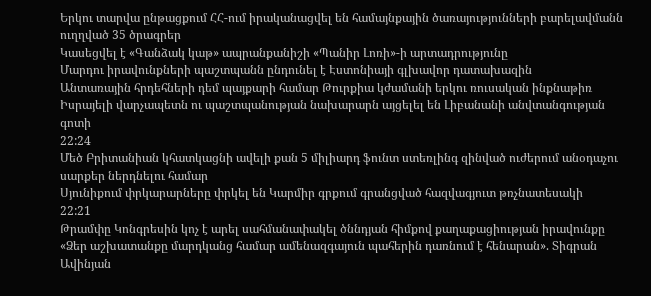Երկու տարվա ընթացքում ՀՀ-ում իրականացվել են համայնքային ծառայությունների բարելավմանն ուղղված 35 ծրագրեր
Կասեցվել է «Գանձակ կաթ» ապրանքանիշի «Պանիր Լոռի»-ի արտադրությունը
Մարդու իրավունքների պաշտպանն ընդունել է Էստոնիայի գլխավոր դատախազին
Անտառային հրդեհների դեմ պայքարի համար Թուրքիա կժամանի երկու ռուսական ինքնաթիռ
Իսրայելի վարչապետն ու պաշտպանության նախարարն այցելել են Լիբանանի անվտանգության գոտի
22:24
Մեծ Բրիտանիան կհատկացնի ավելի քան 5 միլիարդ ֆունտ ստեռլինգ զինված ուժերում անօդաչու սարքեր ներդնելու համար
Սյունիքում փրկարարները փրկել են Կարմիր գրքում գրանցված հազվագյուտ թռչնատեսակի
22:21
Թրամփը Կոնգրեսին կոչ է արել սահմանափակել ծննդյան հիմքով քաղաքացիության իրավունքը
«Ձեր աշխատանքը մարդկանց համար ամենազգայուն պահերին դառնում է հենարան». Տիգրան Ավինյան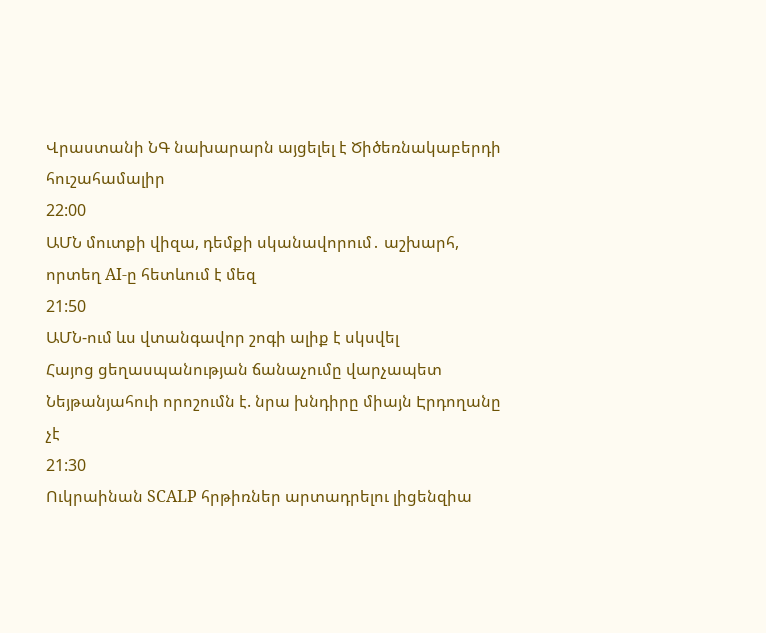Վրաստանի ՆԳ նախարարն այցելել է Ծիծեռնակաբերդի հուշահամալիր
22:00
ԱՄՆ մուտքի վիզա, դեմքի սկանավորում․ աշխարհ, որտեղ AI-ը հետևում է մեզ
21:50
ԱՄՆ-ում ևս վտանգավոր շոգի ալիք է սկսվել
Հայոց ցեղասպանության ճանաչումը վարչապետ Նեյթանյահուի որոշումն է. նրա խնդիրը միայն Էրդողանը չէ
21:30
Ուկրաինան SCALP հրթիռներ արտադրելու լիցենզիա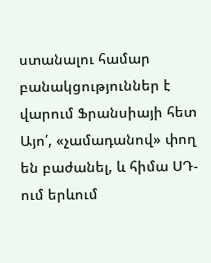ստանալու համար բանակցություններ է վարում Ֆրանսիայի հետ
Այո՛, «չամադանով» փող են բաժանել, և հիմա ՍԴ-ում երևում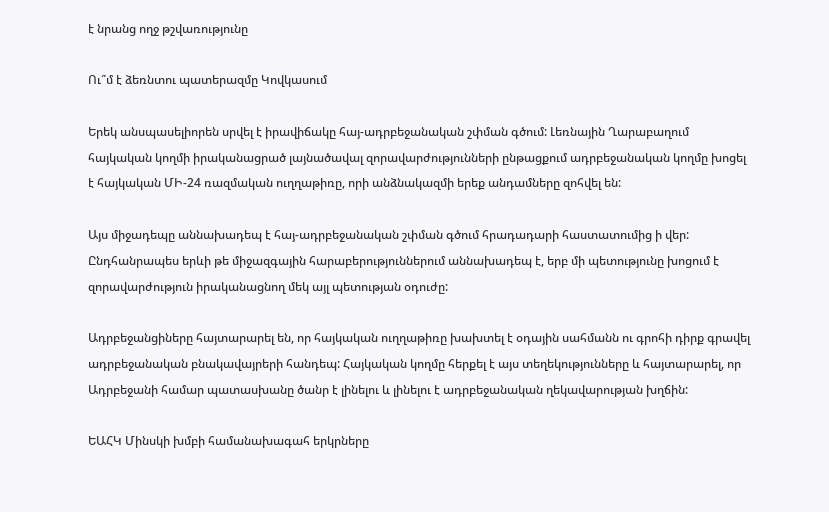է նրանց ողջ թշվառությունը

Ու՞մ է ձեռնտու պատերազմը Կովկասում

Երեկ անսպասելիորեն սրվել է իրավիճակը հայ-ադրբեջանական շփման գծում: Լեռնային Ղարաբաղում հայկական կողմի իրականացրած լայնածավալ զորավարժությունների ընթացքում ադրբեջանական կողմը խոցել է հայկական ՄԻ-24 ռազմական ուղղաթիռը, որի անձնակազմի երեք անդամները զոհվել են:

Այս միջադեպը աննախադեպ է հայ-ադրբեջանական շփման գծում հրադադարի հաստատումից ի վեր: Ընդհանրապես երևի թե միջազգային հարաբերություններում աննախադեպ է, երբ մի պետությունը խոցում է զորավարժություն իրականացնող մեկ այլ պետության օդուժը:

Ադրբեջանցիները հայտարարել են, որ հայկական ուղղաթիռը խախտել է օդային սահմանն ու գրոհի դիրք գրավել ադրբեջանական բնակավայրերի հանդեպ: Հայկական կողմը հերքել է այս տեղեկությունները և հայտարարել, որ Ադրբեջանի համար պատասխանը ծանր է լինելու և լինելու է ադրբեջանական ղեկավարության խղճին:

ԵԱՀԿ Մինսկի խմբի համանախագահ երկրները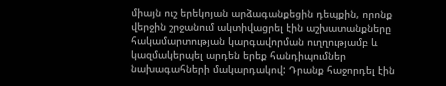միայն ուշ երեկոյան արձագանքեցին դեպքին, որոնք վերջին շրջանում ակտիվացրել էին աշխատանքները հակամարտության կարգավորման ուղղությամբ և կազմակերպել արդեն երեք հանդիպումներ նախագահների մակարդակով: Դրանք հաջորդել էին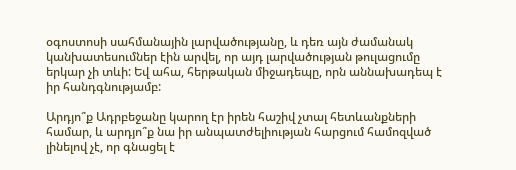օգոստոսի սահմանային լարվածությանը, և դեռ այն ժամանակ կանխատեսումներ էին արվել, որ այդ լարվածության թուլացումը երկար չի տևի: Եվ ահա, հերթական միջադեպը, որն աննախադեպ է իր հանդգնությամբ:

Արդյո՞ք Ադրբեջանը կարող էր իրեն հաշիվ չտալ հետևանքների համար, և արդյո՞ք նա իր անպատժելիության հարցում համոզված լինելով չէ, որ գնացել է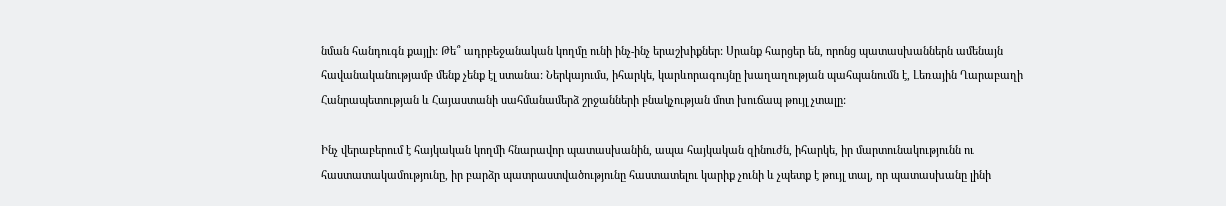նման հանդուգն քայլի: Թե՞ ադրբեջանական կողմը ունի ինչ-ինչ երաշխիքներ: Սրանք հարցեր են, որոնց պատասխաններն ամենայն հավանականությամբ մենք չենք էլ ստանա: Ներկայումս, իհարկե, կարևորագույնը խաղաղության պահպանումն է, Լեռային Ղարաբաղի Հանրապետության և Հայաստանի սահմանամերձ շրջանների բնակչության մոտ խուճապ թույլ չտալը:

Ինչ վերաբերում է հայկական կողմի հնարավոր պատասխանին, ապա հայկական զինուժն, իհարկե, իր մարտունակությունն ու հաստատակամությունը, իր բարձր պատրաստվածությունը հաստատելու կարիք չունի և չպետք է թույլ տալ, որ պատասխանը լինի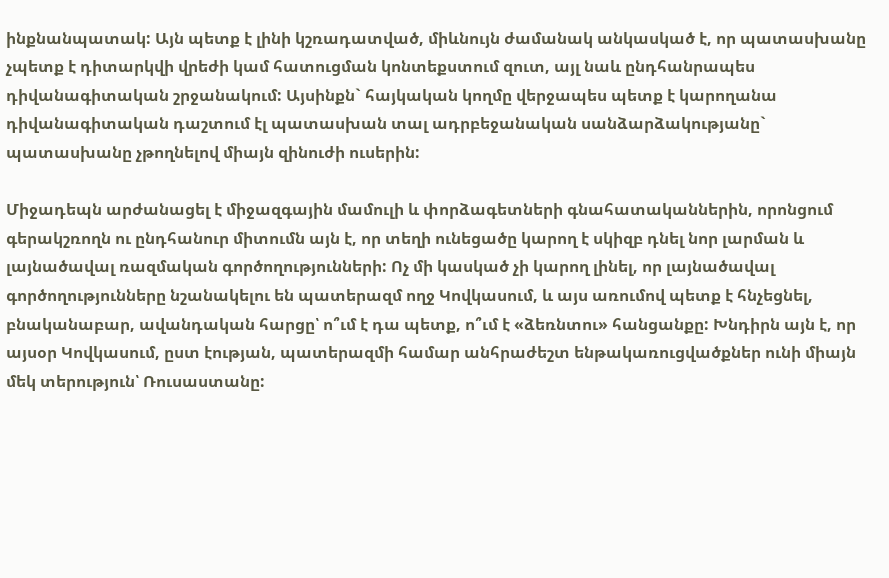ինքնանպատակ: Այն պետք է լինի կշռադատված, միևնույն ժամանակ անկասկած է, որ պատասխանը չպետք է դիտարկվի վրեժի կամ հատուցման կոնտեքստում զուտ, այլ նաև ընդհանրապես դիվանագիտական շրջանակում: Այսինքն` հայկական կողմը վերջապես պետք է կարողանա դիվանագիտական դաշտում էլ պատասխան տալ ադրբեջանական սանձարձակությանը` պատասխանը չթողնելով միայն զինուժի ուսերին:

Միջադեպն արժանացել է միջազգային մամուլի և փորձագետների գնահատականներին, որոնցում գերակշռողն ու ընդհանուր միտումն այն է, որ տեղի ունեցածը կարող է սկիզբ դնել նոր լարման և լայնածավալ ռազմական գործողությունների: Ոչ մի կասկած չի կարող լինել, որ լայնածավալ գործողությունները նշանակելու են պատերազմ ողջ Կովկասում, և այս առումով պետք է հնչեցնել, բնականաբար, ավանդական հարցը՝ ո՞ւմ է դա պետք, ո՞ւմ է «ձեռնտու» հանցանքը: Խնդիրն այն է, որ այսօր Կովկասում, ըստ էության, պատերազմի համար անհրաժեշտ ենթակառուցվածքներ ունի միայն մեկ տերություն՝ Ռուսաստանը: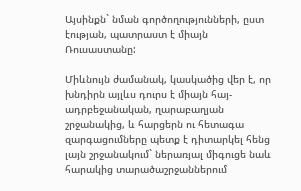Այսինքն` նման գործողությունների, ըստ էության, պատրաստ է միայն Ռուսաստանը:

Միևնույն ժամանակ, կասկածից վեր է, որ խնդիրն այլևս դուրս է միայն հայ-ադրբեջանական, ղարաբաղյան շրջանակից, և հարցերն ու հետագա զարգացումները պետք է դիտարկել հենց լայն շրջանակում` ներառյալ միգուցե նաև հարակից տարածաշրջաններում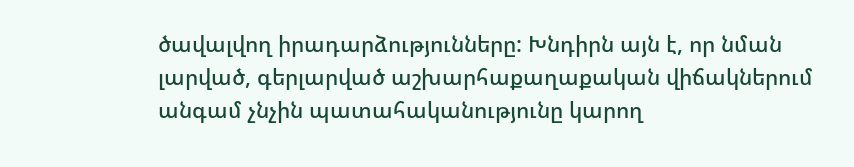ծավալվող իրադարձությունները: Խնդիրն այն է, որ նման լարված, գերլարված աշխարհաքաղաքական վիճակներում անգամ չնչին պատահականությունը կարող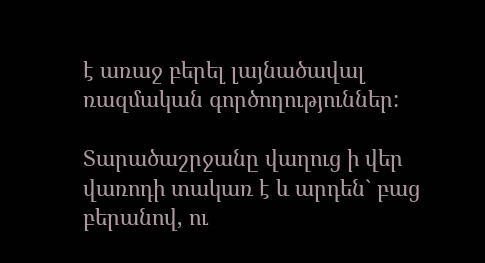է առաջ բերել լայնածավալ ռազմական գործողություններ:

Տարածաշրջանը վաղուց ի վեր վառոդի տակառ է և արդեն` բաց բերանով, ու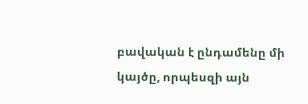բավական է ընդամենը մի կայծը, որպեսզի այն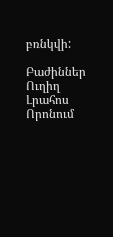բռնկվի:

Բաժիններ
Ուղիղ
Լրահոս
Որոնում